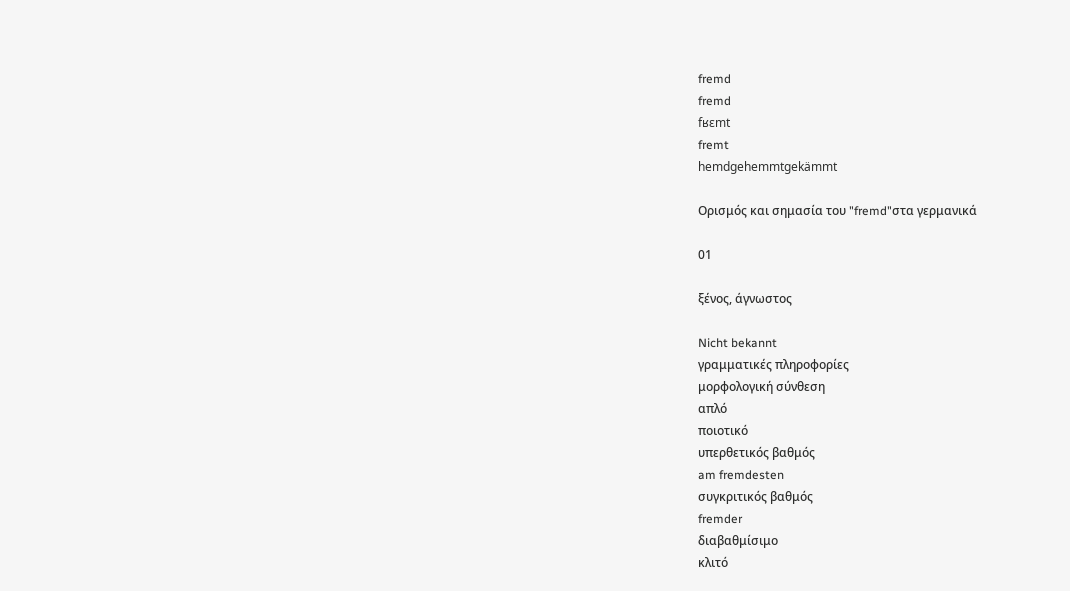fremd
fremd
fʁɛmt
fremt
hemdgehemmtgekämmt

Ορισμός και σημασία του "fremd"στα γερμανικά

01

ξένος, άγνωστος

Nicht bekannt
γραμματικές πληροφορίες
μορφολογική σύνθεση
απλό
ποιοτικό
υπερθετικός βαθμός
am fremdesten
συγκριτικός βαθμός
fremder
διαβαθμίσιμο
κλιτό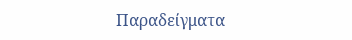Παραδείγματα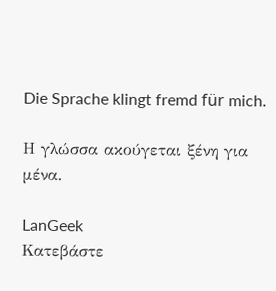Die Sprache klingt fremd für mich.

Η γλώσσα ακούγεται ξένη για μένα.

LanGeek
Κατεβάστε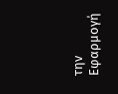την Εφαρμογή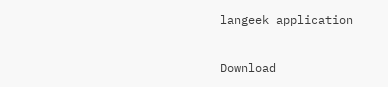langeek application

Download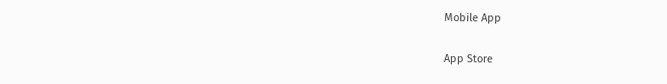Mobile App

App Store